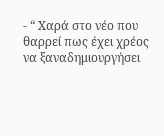- “ Χαρά στο νέο που θαρρεί πως έχει χρέος να ξαναδημιουργήσει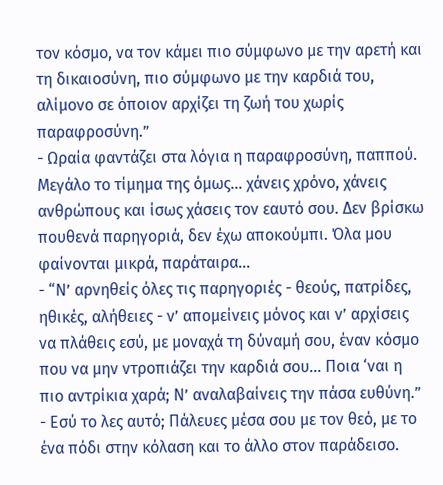τον κόσμο, να τον κάμει πιο σύμφωνο με την αρετή και τη δικαιοσύνη, πιο σύμφωνο με την καρδιά του, αλίμονο σε όποιον αρχίζει τη ζωή του χωρίς παραφροσύνη.”
- Ωραία φαντάζει στα λόγια η παραφροσύνη, παππού. Μεγάλο το τίμημα της όμως... χάνεις χρόνο, χάνεις ανθρώπους και ίσως χάσεις τον εαυτό σου. Δεν βρίσκω πουθενά παρηγοριά, δεν έχω αποκούμπι. Όλα μου φαίνονται μικρά, παράταιρα...
- “Ν’ αρνηθείς όλες τις παρηγοριές - θεούς, πατρίδες, ηθικές, αλήθειες - ν’ απομείνεις μόνος και ν’ αρχίσεις να πλάθεις εσύ, με μοναχά τη δύναμή σου, έναν κόσμο που να μην ντροπιάζει την καρδιά σου... Ποια ‘ναι η πιο αντρίκια χαρά; Ν’ αναλαβαίνεις την πάσα ευθύνη.”
- Εσύ το λες αυτό; Πάλευες μέσα σου με τον θεό, με το ένα πόδι στην κόλαση και το άλλο στον παράδεισο.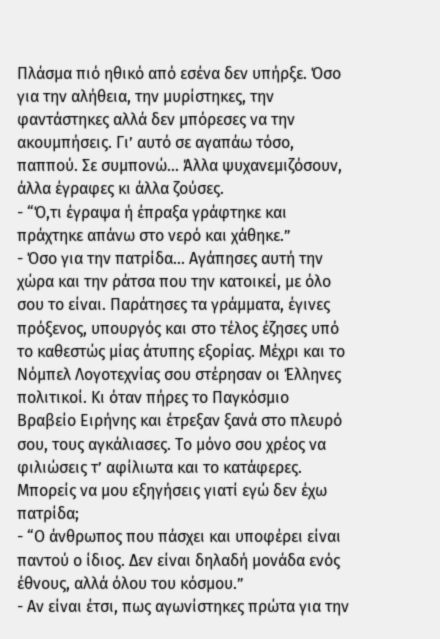Πλάσμα πιό ηθικό από εσένα δεν υπήρξε. Όσο για την αλήθεια, την μυρίστηκες, την φαντάστηκες αλλά δεν μπόρεσες να την ακουμπήσεις. Γι’ αυτό σε αγαπάω τόσο, παππού. Σε συμπονώ... Άλλα ψυχανεμιζόσουν, άλλα έγραφες κι άλλα ζούσες.
- “Ό,τι έγραψα ή έπραξα γράφτηκε και πράχτηκε απάνω στο νερό και χάθηκε.”
- Όσο για την πατρίδα... Αγάπησες αυτή την χώρα και την ράτσα που την κατοικεί, με όλο σου το είναι. Παράτησες τα γράμματα, έγινες πρόξενος, υπουργός και στο τέλος έζησες υπό το καθεστώς μίας άτυπης εξορίας. Μέχρι και το Νόμπελ Λογοτεχνίας σου στέρησαν οι Έλληνες πολιτικοί. Κι όταν πήρες το Παγκόσμιο Βραβείο Ειρήνης και έτρεξαν ξανά στο πλευρό σου, τους αγκάλιασες. Το μόνο σου χρέος να φιλιώσεις τ’ αφίλιωτα και το κατάφερες. Μπορείς να μου εξηγήσεις γιατί εγώ δεν έχω πατρίδα;
- “Ο άνθρωπος που πάσχει και υποφέρει είναι παντού ο ίδιος. Δεν είναι δηλαδή μονάδα ενός έθνους, αλλά όλου του κόσμου.”
- Αν είναι έτσι, πως αγωνίστηκες πρώτα για την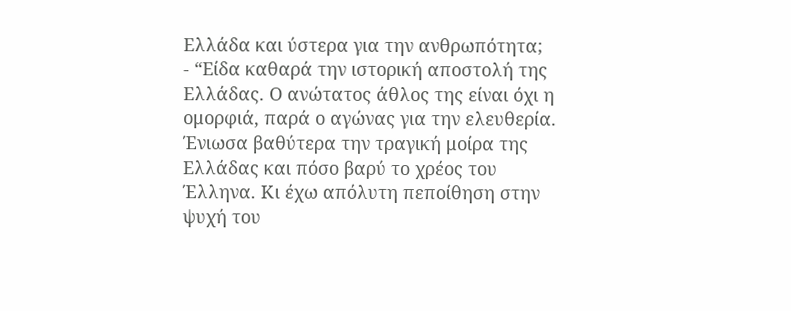Ελλάδα και ύστερα για την ανθρωπότητα;
- “Είδα καθαρά την ιστορική αποστολή της Ελλάδας. Ο ανώτατος άθλος της είναι όχι η ομορφιά, παρά ο αγώνας για την ελευθερία. Ένιωσα βαθύτερα την τραγική μοίρα της Ελλάδας και πόσο βαρύ το χρέος του Έλληνα. Κι έχω απόλυτη πεποίθηση στην ψυχή του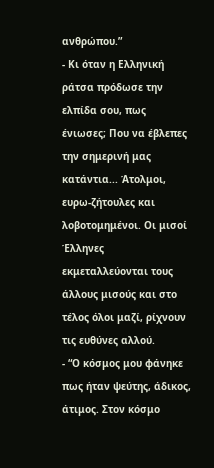ανθρώπου.”
- Κι όταν η Ελληνική ράτσα πρόδωσε την ελπίδα σου, πως ένιωσες; Που να έβλεπες την σημερινή μας κατάντια... Άτολμοι, ευρω-ζήτουλες και λοβοτομημένοι. Οι μισοί Έλληνες εκμεταλλεύονται τους άλλους μισούς και στο τέλος όλοι μαζί, ρίχνουν τις ευθύνες αλλού.
- “Ο κόσμος μου φάνηκε πως ήταν ψεύτης, άδικος, άτιμος. Στον κόσμο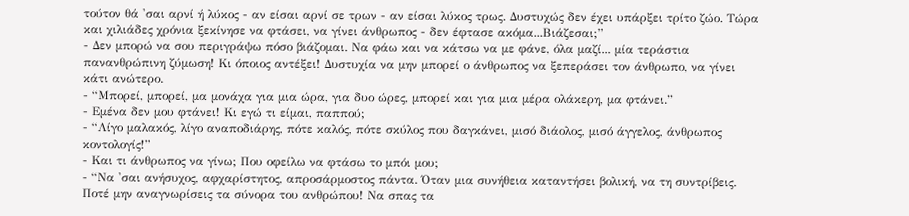τούτον θά 'σαι αρνί ή λύκος - αν είσαι αρνί σε τρων - αν είσαι λύκος τρως. Δυστυχώς δεν έχει υπάρξει τρίτο ζώο. Τώρα και χιλιάδες χρόνια ξεκίνησε να φτάσει, να γίνει άνθρωπος - δεν έφτασε ακόμα...Βιάζεσαι;”
- Δεν μπορώ να σου περιγράψω πόσο βιάζομαι. Να φάω και να κάτσω να με φάνε, όλα μαζί... μία τεράστια πανανθρώπινη ζύμωση! Κι όποιος αντέξει! Δυστυχία να μην μπορεί ο άνθρωπος να ξεπεράσει τον άνθρωπο, να γίνει κάτι ανώτερο.
- “Μπορεί, μπορεί, μα μονάχα για μια ώρα, για δυο ώρες, μπορεί και για μια μέρα ολάκερη, μα φτάνει.”
- Εμένα δεν μου φτάνει! Κι εγώ τι είμαι, παππού;
- “Λίγο μαλακός, λίγο αναποδιάρης, πότε καλός, πότε σκύλος που δαγκάνει, μισό διάολος, μισό άγγελος, άνθρωπος κοντολογίς!”
- Και τι άνθρωπος να γίνω; Που οφείλω να φτάσω το μπόι μου;
- “Να 'σαι ανήσυχος, αφχαρίστητος, απροσάρμοστος πάντα. Όταν μια συνήθεια καταντήσει βολική, να τη συντρίβεις. Ποτέ μην αναγνωρίσεις τα σύνορα του ανθρώπου! Να σπας τα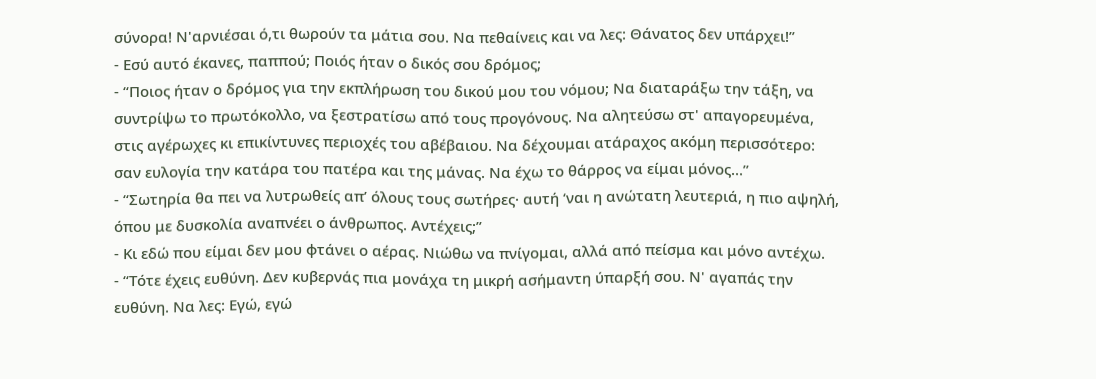σύνορα! Ν'αρνιέσαι ό,τι θωρούν τα μάτια σου. Να πεθαίνεις και να λες: Θάνατος δεν υπάρχει!”
- Εσύ αυτό έκανες, παππού; Ποιός ήταν ο δικός σου δρόμος;
- “Ποιος ήταν ο δρόμος για την εκπλήρωση του δικού μου του νόμου; Να διαταράξω την τάξη, να συντρίψω το πρωτόκολλο, να ξεστρατίσω από τους προγόνους. Να αλητεύσω στ' απαγορευμένα, στις αγέρωχες κι επικίντυνες περιοχές του αβέβαιου. Να δέχουμαι ατάραχος ακόμη περισσότερο: σαν ευλογία την κατάρα του πατέρα και της μάνας. Να έχω το θάρρος να είμαι μόνος...”
- “Σωτηρία θα πει να λυτρωθείς απ’ όλους τους σωτήρες· αυτή ‘ναι η ανώτατη λευτεριά, η πιο αψηλή, όπου με δυσκολία αναπνέει ο άνθρωπος. Αντέχεις;”
- Κι εδώ που είμαι δεν μου φτάνει ο αέρας. Νιώθω να πνίγομαι, αλλά από πείσμα και μόνο αντέχω.
- “Τότε έχεις ευθύνη. Δεν κυβερνάς πια μονάχα τη μικρή ασήμαντη ύπαρξή σου. Ν' αγαπάς την ευθύνη. Να λες: Εγώ, εγώ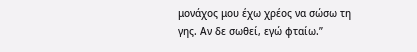μονάχος μου έχω χρέος να σώσω τη γης. Αν δε σωθεί, εγώ φταίω.”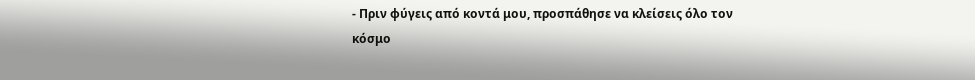- Πριν φύγεις από κοντά μου, προσπάθησε να κλείσεις όλο τον κόσμο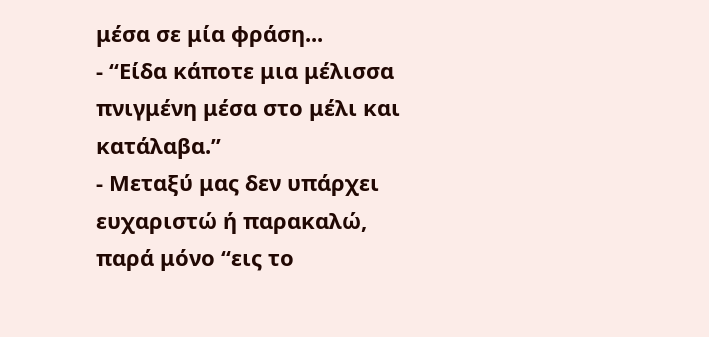μέσα σε μία φράση...
- “Είδα κάποτε μια μέλισσα πνιγμένη μέσα στο μέλι και κατάλαβα.”
- Μεταξύ μας δεν υπάρχει ευχαριστώ ή παρακαλώ, παρά μόνο “εις το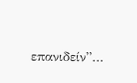επανιδείν”…